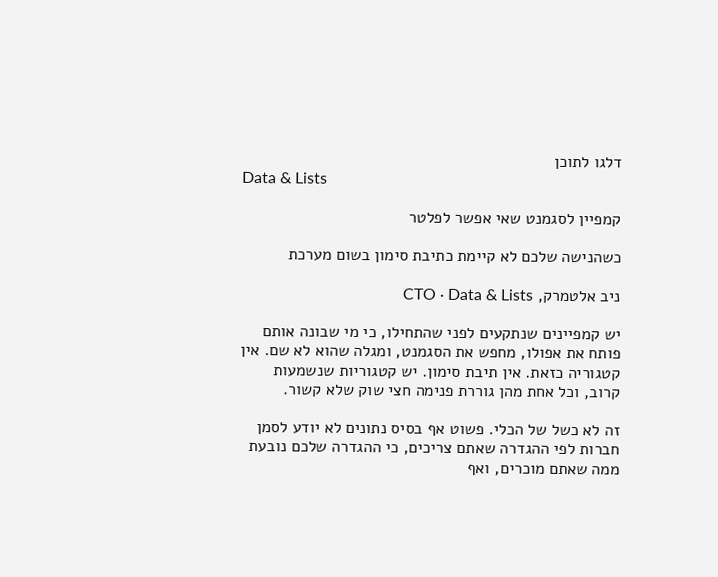דלגו לתוכן
Data & Lists

קמפיין לסגמנט שאי אפשר לפלטר

כשהנישה שלכם לא קיימת כתיבת סימון בשום מערכת

ניב אלטמרק, CTO · Data & Lists

יש קמפיינים שנתקעים לפני שהתחילו, כי מי שבונה אותם פותח את אפולו, מחפש את הסגמנט, ומגלה שהוא לא שם. אין קטגוריה כזאת. אין תיבת סימון. יש קטגוריות שנשמעות קרוב, וכל אחת מהן גוררת פנימה חצי שוק שלא קשור.

זה לא כשל של הכלי. פשוט אף בסיס נתונים לא יודע לסמן חברות לפי ההגדרה שאתם צריכים, כי ההגדרה שלכם נובעת ממה שאתם מוכרים, ואף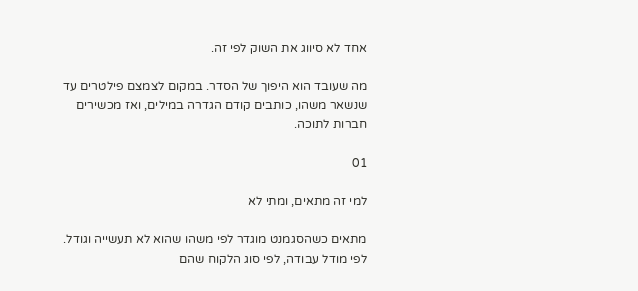אחד לא סיווג את השוק לפי זה.

מה שעובד הוא היפוך של הסדר. במקום לצמצם פילטרים עד שנשאר משהו, כותבים קודם הגדרה במילים, ואז מכשירים חברות לתוכה.

01

למי זה מתאים, ומתי לא

מתאים כשהסגמנט מוגדר לפי משהו שהוא לא תעשייה וגודל. לפי מודל עבודה, לפי סוג הלקוח שהם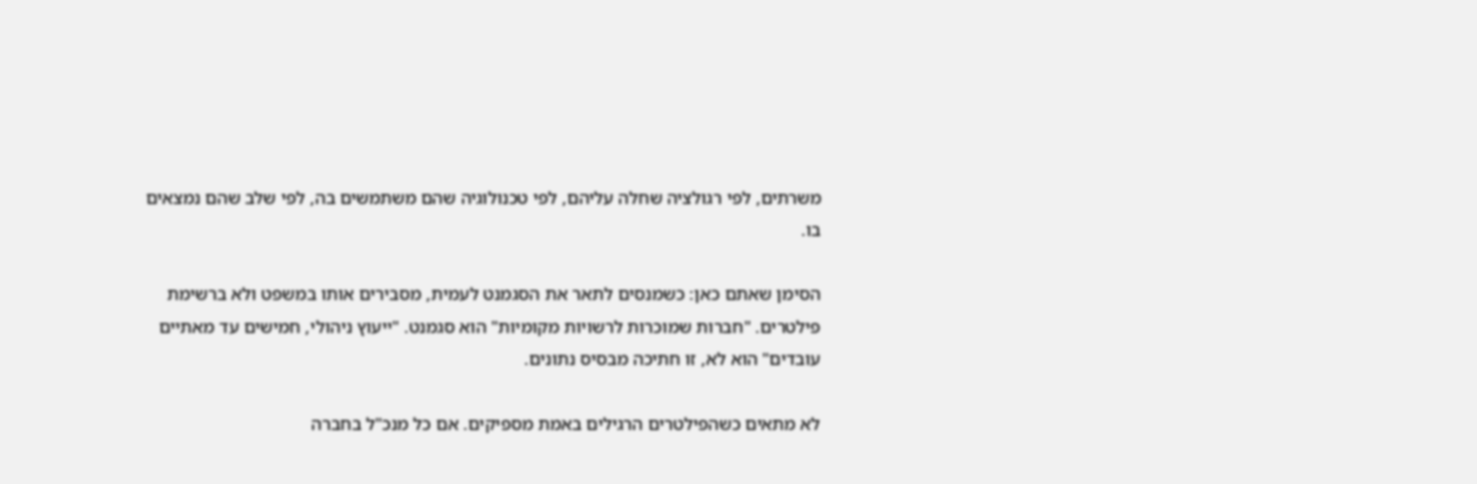משרתים, לפי רגולציה שחלה עליהם, לפי טכנולוגיה שהם משתמשים בה, לפי שלב שהם נמצאים בו.

הסימן שאתם כאן: כשמנסים לתאר את הסגמנט לעמית, מסבירים אותו במשפט ולא ברשימת פילטרים. "חברות שמוכרות לרשויות מקומיות" הוא סגמנט. "ייעוץ ניהולי, חמישים עד מאתיים עובדים" הוא לא, זו חתיכה מבסיס נתונים.

לא מתאים כשהפילטרים הרגילים באמת מספיקים. אם כל מנכ"ל בחברה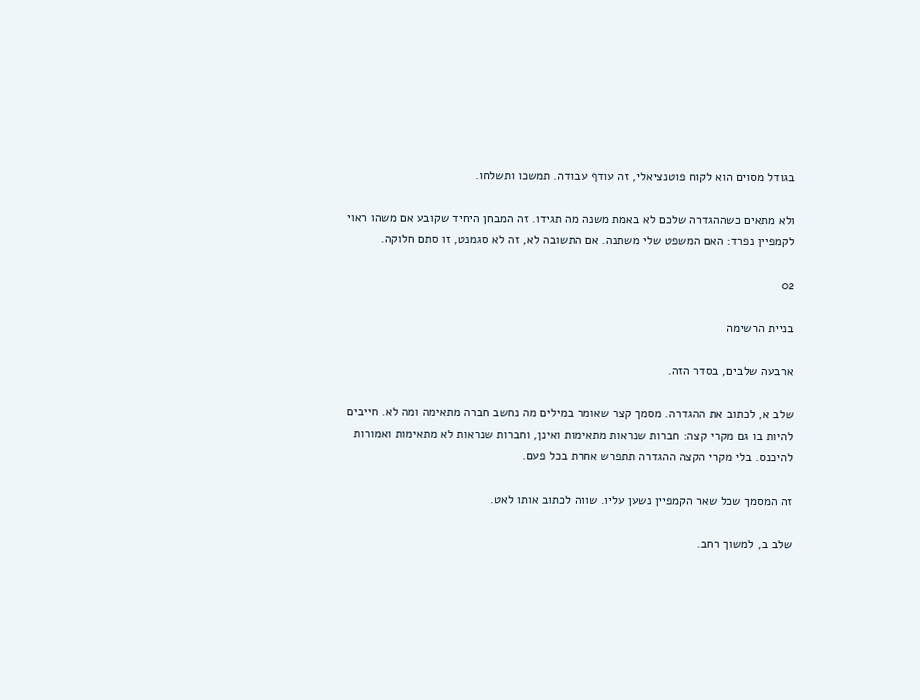בגודל מסוים הוא לקוח פוטנציאלי, זה עודף עבודה. תמשכו ותשלחו.

ולא מתאים כשההגדרה שלכם לא באמת משנה מה תגידו. זה המבחן היחיד שקובע אם משהו ראוי לקמפיין נפרד: האם המשפט שלי משתנה. אם התשובה לא, זה לא סגמנט, זו סתם חלוקה.

02

בניית הרשימה

ארבעה שלבים, בסדר הזה.

שלב א, לכתוב את ההגדרה. מסמך קצר שאומר במילים מה נחשב חברה מתאימה ומה לא. חייבים להיות בו גם מקרי קצה: חברות שנראות מתאימות ואינן, וחברות שנראות לא מתאימות ואמורות להיכנס. בלי מקרי הקצה ההגדרה תתפרש אחרת בכל פעם.

זה המסמך שכל שאר הקמפיין נשען עליו. שווה לכתוב אותו לאט.

שלב ב, למשוך רחב.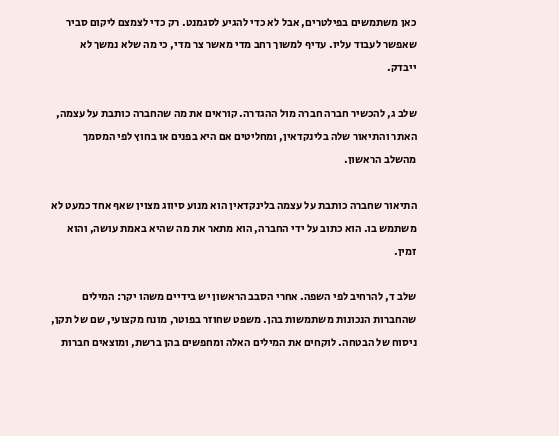כאן משתמשים בפילטרים, אבל לא כדי להגיע לסגמנט. רק כדי לצמצם ליקום סביר שאפשר לעבוד עליו. עדיף למשוך רחב מדי מאשר צר מדי, כי מה שלא נמשך לא ייבדק.

שלב ג, להכשיר חברה חברה מול ההגדרה. קוראים את מה שהחברה כותבת על עצמה, האתר והתיאור שלה בלינקדאין, ומחליטים אם היא בפנים או בחוץ לפי המסמך מהשלב הראשון.

התיאור שחברה כותבת על עצמה בלינקדאין הוא מנוע סיווג מצוין שאף אחד כמעט לא משתמש בו. הוא כתוב על ידי החברה, הוא מתאר את מה שהיא באמת עושה, והוא זמין.

שלב ד, להרחיב לפי השפה. אחרי הסבב הראשון יש בידיים משהו יקר: המילים שהחברות הנכונות משתמשות בהן. משפט שחוזר בפוטר, מונח מקצועי, שם של תקן, ניסוח של הבטחה. לוקחים את המילים האלה ומחפשים בהן ברשת, ומוצאים חברות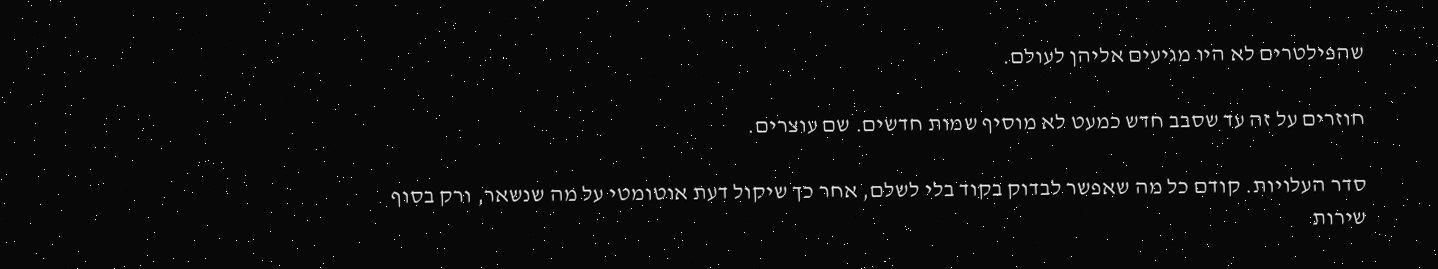שהפילטרים לא היו מגיעים אליהן לעולם.

חוזרים על זה עד שסבב חדש כמעט לא מוסיף שמות חדשים. שם עוצרים.

סדר העלויות. קודם כל מה שאפשר לבדוק בקוד בלי לשלם, אחר כך שיקול דעת אוטומטי על מה שנשאר, ורק בסוף שירות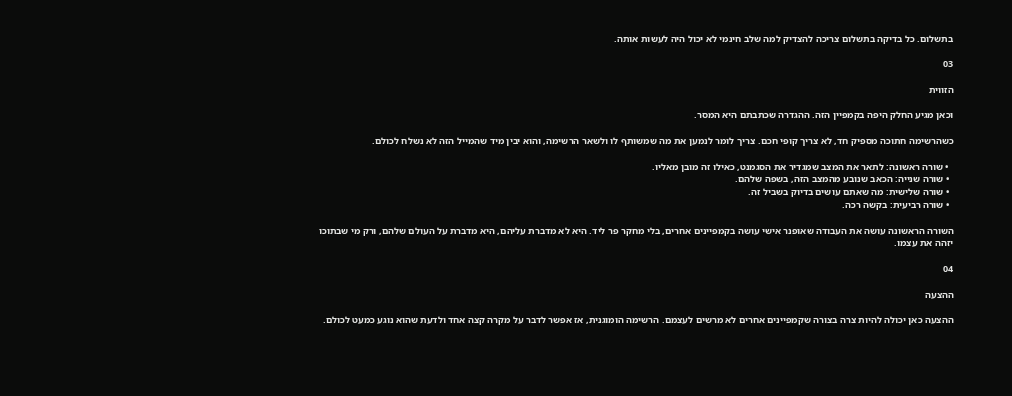בתשלום. כל בדיקה בתשלום צריכה להצדיק למה שלב חינמי לא יכול היה לעשות אותה.

03

הזווית

וכאן מגיע החלק היפה בקמפיין הזה. ההגדרה שכתבתם היא המסר.

כשהרשימה חתוכה מספיק חד, לא צריך קופי חכם. צריך לומר לנמען את מה שמשותף לו ולשאר הרשימה, והוא יבין מיד שהמייל הזה לא נשלח לכולם.

  • שורה ראשונה: לתאר את המצב שמגדיר את הסגמנט, כאילו זה מובן מאליו.
  • שורה שנייה: הכאב שנובע מהמצב הזה, בשפה שלהם.
  • שורה שלישית: מה שאתם עושים בדיוק בשביל זה.
  • שורה רביעית: בקשה רכה.

השורה הראשונה עושה את העבודה שאופנר אישי עושה בקמפיינים אחרים, בלי מחקר פר ליד. היא לא מדברת עליהם, היא מדברת על העולם שלהם, ורק מי שבתוכו יזהה את עצמו.

04

ההצעה

ההצעה כאן יכולה להיות צרה בצורה שקמפיינים אחרים לא מרשים לעצמם. הרשימה הומוגנית, אז אפשר לדבר על מקרה קצה אחד ולדעת שהוא נוגע כמעט לכולם.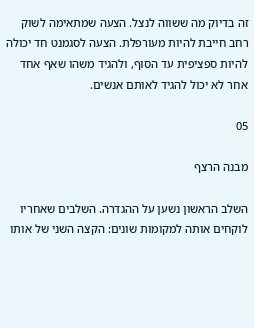זה בדיוק מה ששווה לנצל. הצעה שמתאימה לשוק רחב חייבת להיות מעורפלת. הצעה לסגמנט חד יכולה להיות ספציפית עד הסוף, ולהגיד משהו שאף אחד אחר לא יכול להגיד לאותם אנשים.

05

מבנה הרצף

השלב הראשון נשען על ההגדרה. השלבים שאחריו לוקחים אותה למקומות שונים: הקצה השני של אותו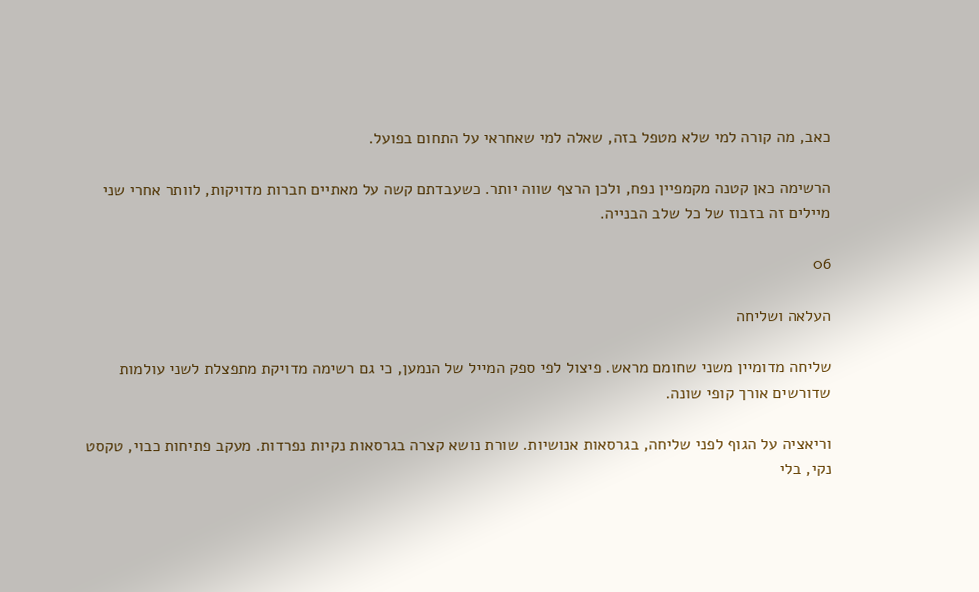כאב, מה קורה למי שלא מטפל בזה, שאלה למי שאחראי על התחום בפועל.

הרשימה כאן קטנה מקמפיין נפח, ולכן הרצף שווה יותר. כשעבדתם קשה על מאתיים חברות מדויקות, לוותר אחרי שני מיילים זה בזבוז של כל שלב הבנייה.

06

העלאה ושליחה

שליחה מדומיין משני שחומם מראש. פיצול לפי ספק המייל של הנמען, כי גם רשימה מדויקת מתפצלת לשני עולמות שדורשים אורך קופי שונה.

וריאציה על הגוף לפני שליחה, בגרסאות אנושיות. שורת נושא קצרה בגרסאות נקיות נפרדות. מעקב פתיחות כבוי, טקסט נקי, בלי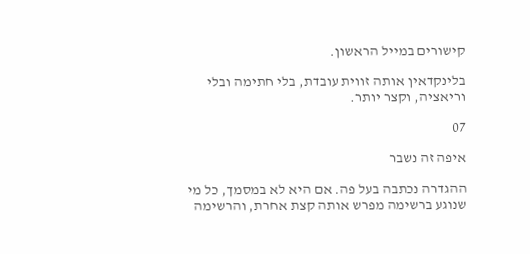קישורים במייל הראשון.

בלינקדאין אותה זווית עובדת, בלי חתימה ובלי וריאציה, וקצר יותר.

07

איפה זה נשבר

ההגדרה נכתבה בעל פה. אם היא לא במסמך, כל מי שנוגע ברשימה מפרש אותה קצת אחרת, והרשימה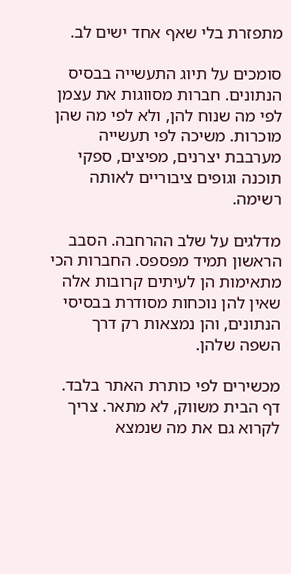מתפזרת בלי שאף אחד ישים לב.

סומכים על תיוג התעשייה בבסיס הנתונים. חברות מסווגות את עצמן לפי מה שנוח להן, ולא לפי מה שהן מוכרות. משיכה לפי תעשייה מערבבת יצרנים, מפיצים, ספקי תוכנה וגופים ציבוריים לאותה רשימה.

מדלגים על שלב ההרחבה. הסבב הראשון תמיד מפספס. החברות הכי מתאימות הן לעיתים קרובות אלה שאין להן נוכחות מסודרת בבסיסי הנתונים, והן נמצאות רק דרך השפה שלהן.

מכשירים לפי כותרת האתר בלבד. דף הבית משווק, לא מתאר. צריך לקרוא גם את מה שנמצא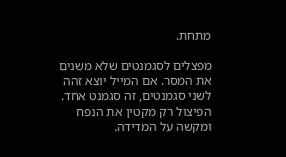מתחת.

מפצלים לסגמנטים שלא משנים את המסר. אם המייל יוצא זהה לשני סגמנטים, זה סגמנט אחד. הפיצול רק מקטין את הנפח ומקשה על המדידה.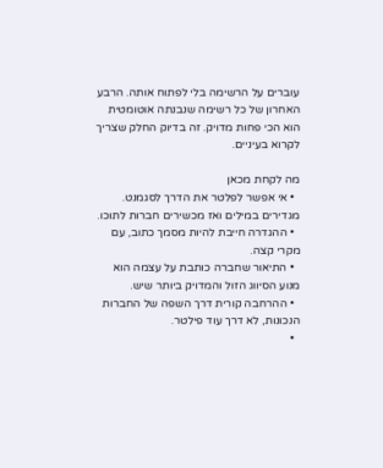עוברים על הרשימה בלי לפתוח אותה. הרבע האחרון של כל רשימה שנבנתה אוטומטית הוא הכי פחות מדויק. זה בדיוק החלק שצריך לקרוא בעיניים.

מה לקחת מכאן
  • אי אפשר לפלטר את הדרך לסגמנט. מגדירים במילים ואז מכשירים חברות לתוכו.
  • ההגדרה חייבת להיות מסמך כתוב, עם מקרי קצה.
  • התיאור שחברה כותבת על עצמה הוא מנוע הסיווג הזול והמדויק ביותר שיש.
  • ההרחבה קורית דרך השפה של החברות הנכונות, לא דרך עוד פילטר.
  •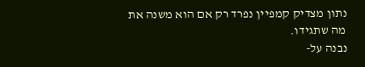נתון מצדיק קמפיין נפרד רק אם הוא משנה את מה שתגידו.
נבנה על-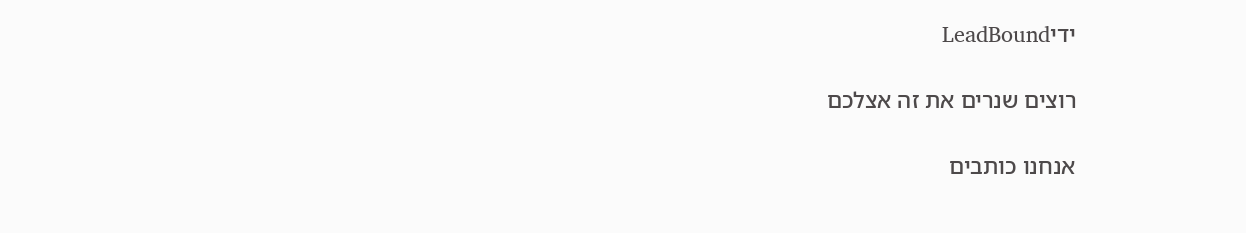ידיLeadBound

רוצים שנרים את זה אצלכם

אנחנו כותבים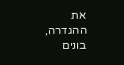את ההגדרה, בונים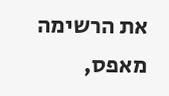את הרשימה מאפס,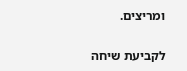ומריצים.

לקביעת שיחה